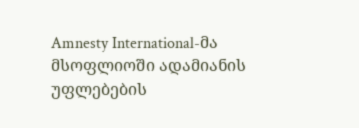Amnesty International-მა მსოფლიოში ადამიანის უფლებების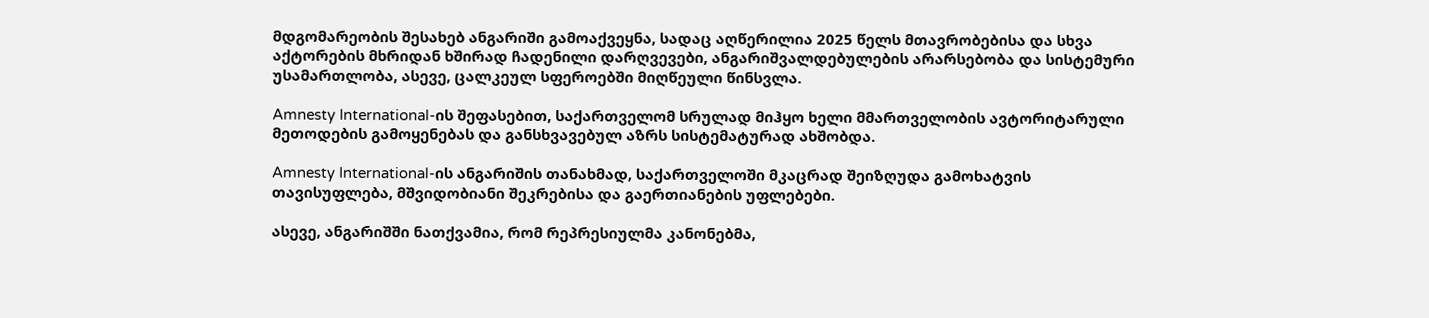მდგომარეობის შესახებ ანგარიში გამოაქვეყნა, სადაც აღწერილია 2025 წელს მთავრობებისა და სხვა აქტორების მხრიდან ხშირად ჩადენილი დარღვევები, ანგარიშვალდებულების არარსებობა და სისტემური უსამართლობა, ასევე, ცალკეულ სფეროებში მიღწეული წინსვლა.

Amnesty International-ის შეფასებით, საქართველომ სრულად მიჰყო ხელი მმართველობის ავტორიტარული მეთოდების გამოყენებას და განსხვავებულ აზრს სისტემატურად ახშობდა.

Amnesty International-ის ანგარიშის თანახმად, საქართველოში მკაცრად შეიზღუდა გამოხატვის თავისუფლება, მშვიდობიანი შეკრებისა და გაერთიანების უფლებები.

ასევე, ანგარიშში ნათქვამია, რომ რეპრესიულმა კანონებმა,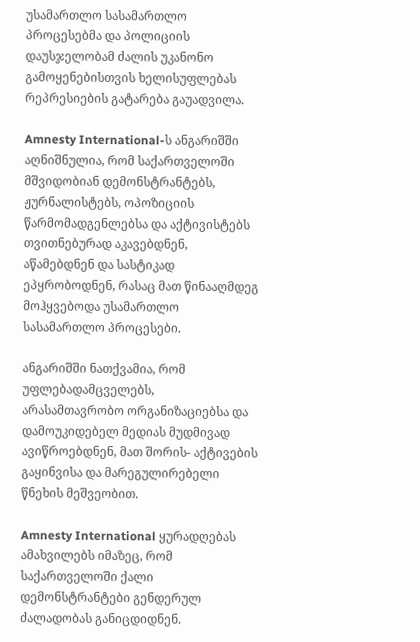უსამართლო სასამართლო პროცესებმა და პოლიციის დაუსჯელობამ ძალის უკანონო გამოყენებისთვის ხელისუფლებას რეპრესიების გატარება გაუადვილა.

Amnesty International-ს ანგარიშში აღნიშნულია, რომ საქართველოში მშვიდობიან დემონსტრანტებს, ჟურნალისტებს, ოპოზიციის წარმომადგენლებსა და აქტივისტებს თვითნებურად აკავებდნენ, აწამებდნენ და სასტიკად ეპყრობოდნენ, რასაც მათ წინააღმდეგ მოჰყვებოდა უსამართლო სასამართლო პროცესები.

ანგარიშში ნათქვამია, რომ უფლებადამცველებს, არასამთავრობო ორგანიზაციებსა და დამოუკიდებელ მედიას მუდმივად ავიწროებდნენ, მათ შორის- აქტივების გაყინვისა და მარეგულირებელი წნეხის მეშვეობით.

Amnesty International ყურადღებას ამახვილებს იმაზეც, რომ საქართველოში ქალი დემონსტრანტები გენდერულ ძალადობას განიცდიდნენ.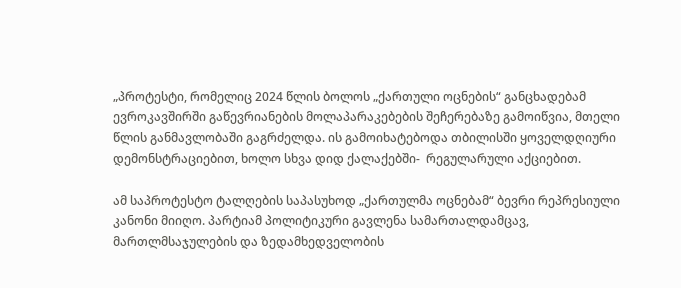„პროტესტი, რომელიც 2024 წლის ბოლოს „ქართული ოცნების“ განცხადებამ ევროკავშირში გაწევრიანების მოლაპარაკებების შეჩერებაზე გამოიწვია, მთელი წლის განმავლობაში გაგრძელდა. ის გამოიხატებოდა თბილისში ყოველდღიური დემონსტრაციებით, ხოლო სხვა დიდ ქალაქებში-  რეგულარული აქციებით.

ამ საპროტესტო ტალღების საპასუხოდ „ქართულმა ოცნებამ“ ბევრი რეპრესიული კანონი მიიღო. პარტიამ პოლიტიკური გავლენა სამართალდამცავ, მართლმსაჯულების და ზედამხედველობის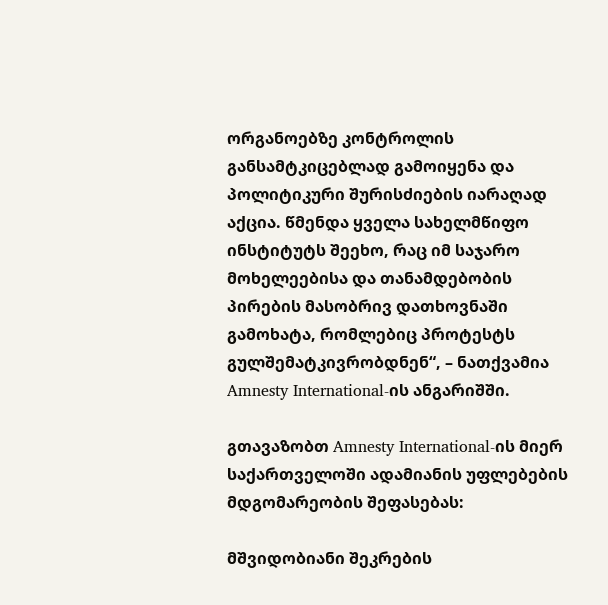ორგანოებზე კონტროლის განსამტკიცებლად გამოიყენა და პოლიტიკური შურისძიების იარაღად აქცია. წმენდა ყველა სახელმწიფო ინსტიტუტს შეეხო, რაც იმ საჯარო მოხელეებისა და თანამდებობის პირების მასობრივ დათხოვნაში გამოხატა, რომლებიც პროტესტს გულშემატკივრობდნენ“, – ნათქვამია Amnesty International-ის ანგარიშში.

გთავაზობთ Amnesty International-ის მიერ საქართველოში ადამიანის უფლებების მდგომარეობის შეფასებას:

მშვიდობიანი შეკრების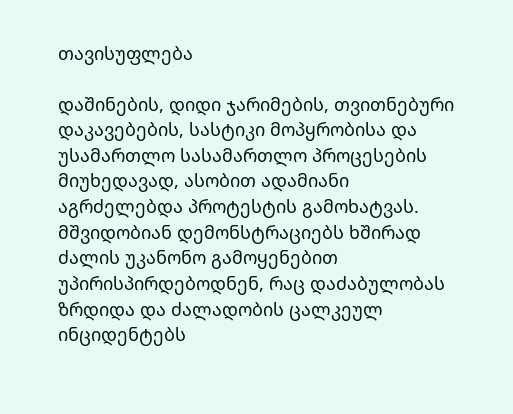თავისუფლება

დაშინების, დიდი ჯარიმების, თვითნებური დაკავებების, სასტიკი მოპყრობისა და უსამართლო სასამართლო პროცესების მიუხედავად, ასობით ადამიანი აგრძელებდა პროტესტის გამოხატვას. მშვიდობიან დემონსტრაციებს ხშირად ძალის უკანონო გამოყენებით უპირისპირდებოდნენ, რაც დაძაბულობას ზრდიდა და ძალადობის ცალკეულ ინციდენტებს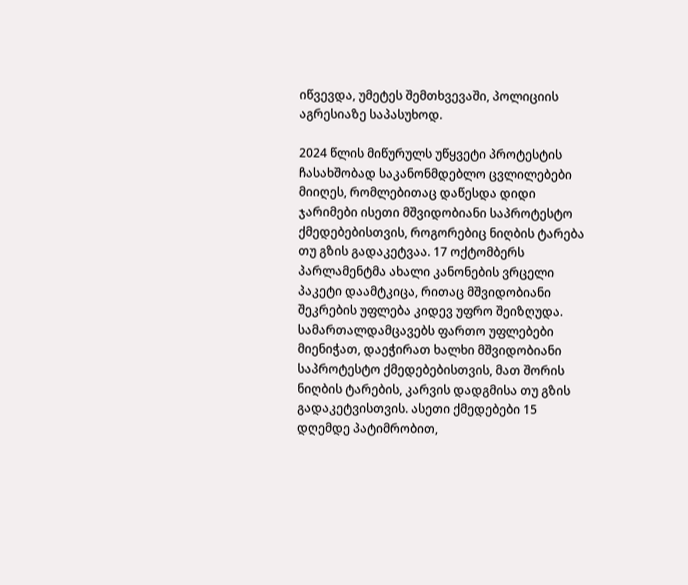იწვევდა, უმეტეს შემთხვევაში, პოლიციის აგრესიაზე საპასუხოდ.

2024 წლის მიწურულს უწყვეტი პროტესტის ჩასახშობად საკანონმდებლო ცვლილებები მიიღეს, რომლებითაც დაწესდა დიდი ჯარიმები ისეთი მშვიდობიანი საპროტესტო ქმედებებისთვის, როგორებიც ნიღბის ტარება თუ გზის გადაკეტვაა. 17 ოქტომბერს პარლამენტმა ახალი კანონების ვრცელი პაკეტი დაამტკიცა, რითაც მშვიდობიანი შეკრების უფლება კიდევ უფრო შეიზღუდა. სამართალდამცავებს ფართო უფლებები მიენიჭათ, დაეჭირათ ხალხი მშვიდობიანი საპროტესტო ქმედებებისთვის, მათ შორის ნიღბის ტარების, კარვის დადგმისა თუ გზის გადაკეტვისთვის. ასეთი ქმედებები 15 დღემდე პატიმრობით,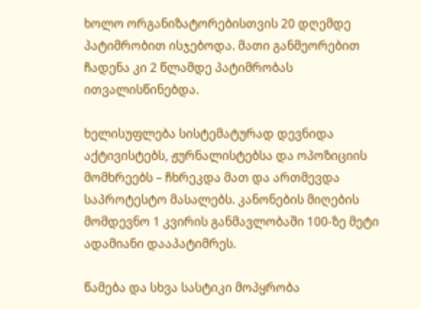ხოლო ორგანიზატორებისთვის 20 დღემდე პატიმრობით ისჯებოდა. მათი განმეორებით ჩადენა კი 2 წლამდე პატიმრობას ითვალისწინებდა.

ხელისუფლება სისტემატურად დევნიდა აქტივისტებს, ჟურნალისტებსა და ოპოზიციის მომხრეებს – ჩხრეკდა მათ და ართმევდა საპროტესტო მასალებს. კანონების მიღების მომდევნო 1 კვირის განმავლობაში 100-ზე მეტი ადამიანი დააპატიმრეს.

წამება და სხვა სასტიკი მოპყრობა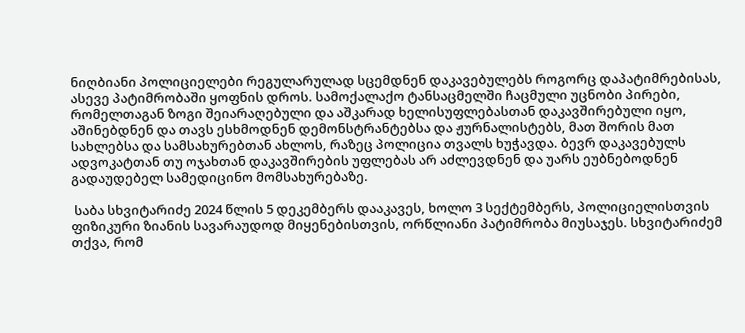ნიღბიანი პოლიციელები რეგულარულად სცემდნენ დაკავებულებს როგორც დაპატიმრებისას, ასევე პატიმრობაში ყოფნის დროს. სამოქალაქო ტანსაცმელში ჩაცმული უცნობი პირები, რომელთაგან ზოგი შეიარაღებული და აშკარად ხელისუფლებასთან დაკავშირებული იყო, აშინებდნენ და თავს ესხმოდნენ დემონსტრანტებსა და ჟურნალისტებს, მათ შორის მათ სახლებსა და სამსახურებთან ახლოს, რაზეც პოლიცია თვალს ხუჭავდა. ბევრ დაკავებულს ადვოკატთან თუ ოჯახთან დაკავშირების უფლებას არ აძლევდნენ და უარს ეუბნებოდნენ გადაუდებელ სამედიცინო მომსახურებაზე.

 საბა სხვიტარიძე 2024 წლის 5 დეკემბერს დააკავეს, ხოლო 3 სექტემბერს, პოლიციელისთვის ფიზიკური ზიანის სავარაუდოდ მიყენებისთვის, ორწლიანი პატიმრობა მიუსაჯეს. სხვიტარიძემ თქვა, რომ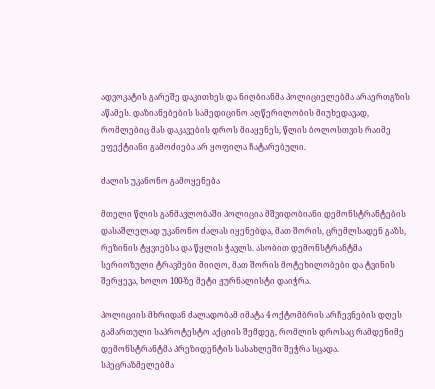ადვოკატის გარეშე დაკითხეს და ნიღბიანმა პოლიციელებმა არაერთგზის აწამეს. დაზიანებების სამედიცინო აღწერილობის მიუხედავად, რომლებიც მას დაკავების დროს მიაყენეს, წლის ბოლოსთვის რაიმე ეფექტიანი გამოძიება არ ყოფილა ჩატარებული.

ძალის უკანონო გამოყენება

მთელი წლის განმავლობაში პოლიცია მშვიდობიანი დემონსტრანტების დასაშლელად უკანონო ძალას იყენებდა, მათ შორის, ცრემლსადენ გაზს, რეზინის ტყვიებსა და წყლის ჭავლს. ასობით დემონსტრანტმა სერიოზული ტრავმები მიიღო, მათ შორის მოტეხილობები და ტვინის შერყევა, ხოლო 100-ზე მეტი ჟურნალისტი დაიჭრა.

პოლიციის მხრიდან ძალადობამ იმატა 4 ოქტომბრის არჩევნების დღეს გამართული საპროტესტო აქციის შემდეგ, რომლის დროსაც რამდენიმე დემონსტრანტმა პრეზიდენტის სასახლეში შეჭრა სცადა. სპეცრაზმელებმა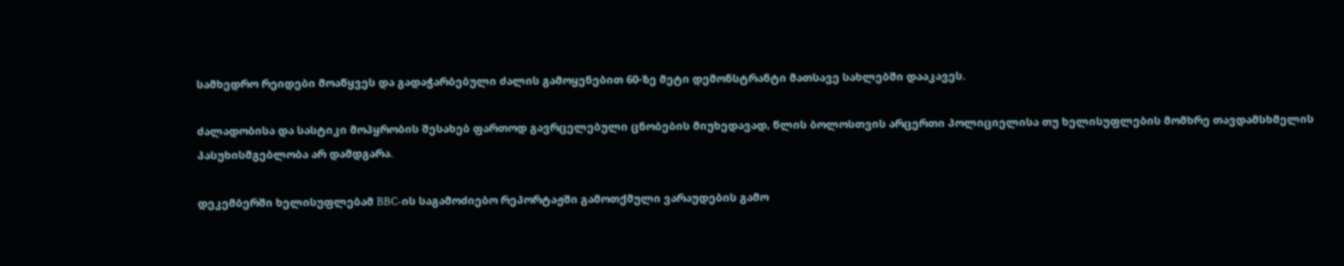სამხედრო რეიდები მოაწყვეს და გადაჭარბებული ძალის გამოყენებით 60-ზე მეტი დემონსტრანტი მათსავე სახლებში დააკავეს.

ძალადობისა და სასტიკი მოპყრობის შესახებ ფართოდ გავრცელებული ცნობების მიუხედავად, წლის ბოლოსთვის არცერთი პოლიციელისა თუ ხელისუფლების მომხრე თავდამსხმელის პასუხისმგებლობა არ დამდგარა.

დეკემბერში ხელისუფლებამ BBC-ის საგამოძიებო რეპორტაჟში გამოთქმული ვარაუდების გამო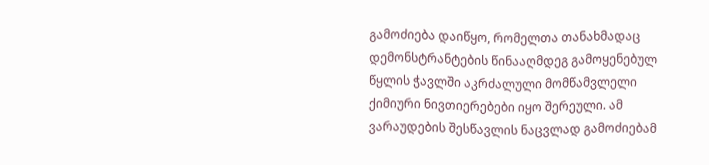გამოძიება დაიწყო, რომელთა თანახმადაც დემონსტრანტების წინააღმდეგ გამოყენებულ წყლის ჭავლში აკრძალული მომწამვლელი ქიმიური ნივთიერებები იყო შერეული. ამ ვარაუდების შესწავლის ნაცვლად გამოძიებამ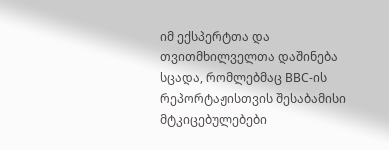იმ ექსპერტთა და თვითმხილველთა დაშინება სცადა, რომლებმაც BBC-ის რეპორტაჟისთვის შესაბამისი მტკიცებულებები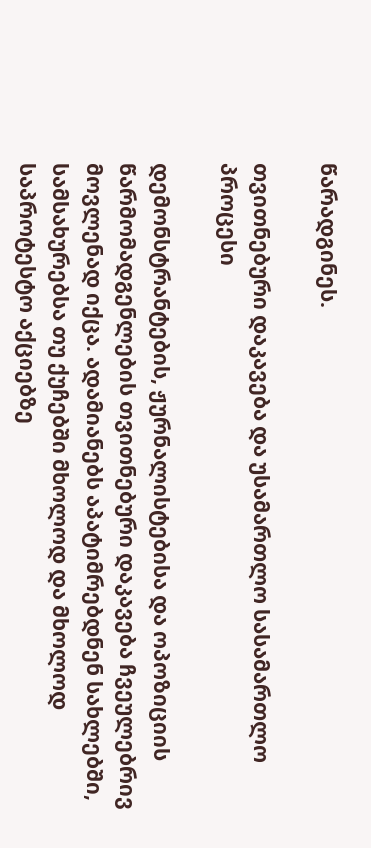წარადგინეს.

თვითნებური დაკავება და უსამართლო სასამართლო პროცესი

დემონსტრანტების, ჟურნალისტებისა და ოპოზიციის წარმომადგენლების თვითნებური დაკავება ჩვეულებრივ მოვლენად იქცა. ადამიანებს აპატიმრებდნენ სახლებში, სამსახურებსა თუ ქუჩებში მხოლოდ და მხოლოდ საპროტესტო აქციებზე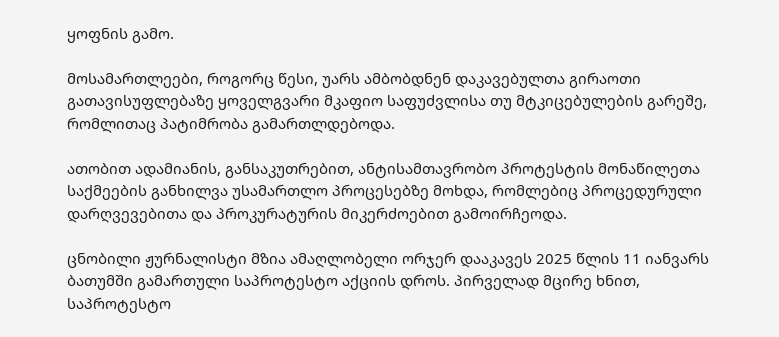ყოფნის გამო.

მოსამართლეები, როგორც წესი, უარს ამბობდნენ დაკავებულთა გირაოთი გათავისუფლებაზე ყოველგვარი მკაფიო საფუძვლისა თუ მტკიცებულების გარეშე, რომლითაც პატიმრობა გამართლდებოდა.

ათობით ადამიანის, განსაკუთრებით, ანტისამთავრობო პროტესტის მონაწილეთა საქმეების განხილვა უსამართლო პროცესებზე მოხდა, რომლებიც პროცედურული დარღვევებითა და პროკურატურის მიკერძოებით გამოირჩეოდა.

ცნობილი ჟურნალისტი მზია ამაღლობელი ორჯერ დააკავეს 2025 წლის 11 იანვარს ბათუმში გამართული საპროტესტო აქციის დროს. პირველად მცირე ხნით, საპროტესტო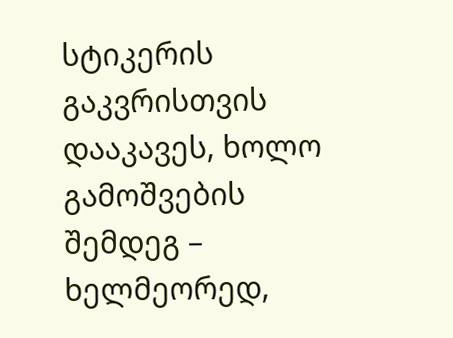სტიკერის გაკვრისთვის დააკავეს, ხოლო გამოშვების შემდეგ – ხელმეორედ,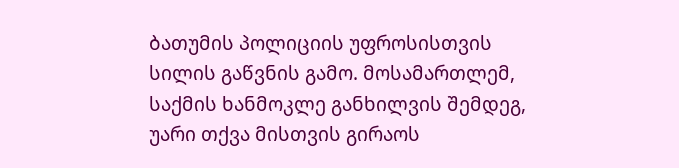ბათუმის პოლიციის უფროსისთვის სილის გაწვნის გამო. მოსამართლემ, საქმის ხანმოკლე განხილვის შემდეგ, უარი თქვა მისთვის გირაოს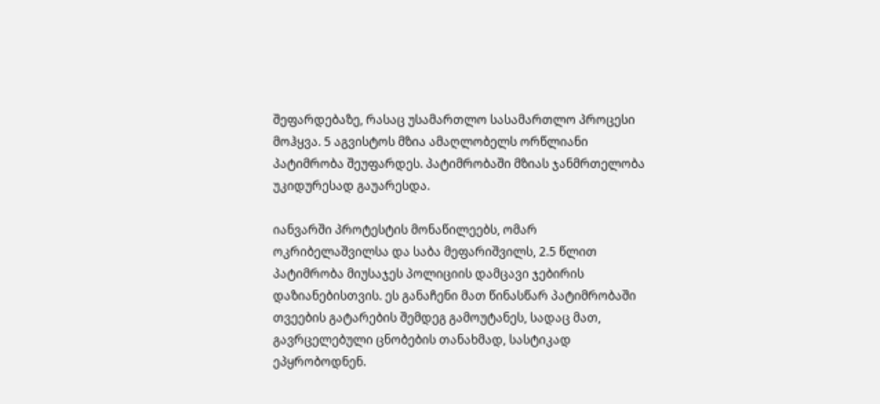შეფარდებაზე, რასაც უსამართლო სასამართლო პროცესი მოჰყვა. 5 აგვისტოს მზია ამაღლობელს ორწლიანი პატიმრობა შეუფარდეს. პატიმრობაში მზიას ჯანმრთელობა უკიდურესად გაუარესდა.

იანვარში პროტესტის მონაწილეებს, ომარ ოკრიბელაშვილსა და საბა მეფარიშვილს, 2.5 წლით პატიმრობა მიუსაჯეს პოლიციის დამცავი ჯებირის დაზიანებისთვის. ეს განაჩენი მათ წინასწარ პატიმრობაში თვეების გატარების შემდეგ გამოუტანეს, სადაც მათ, გავრცელებული ცნობების თანახმად, სასტიკად ეპყრობოდნენ.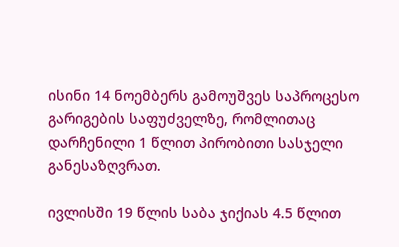ისინი 14 ნოემბერს გამოუშვეს საპროცესო გარიგების საფუძველზე, რომლითაც დარჩენილი 1 წლით პირობითი სასჯელი განესაზღვრათ.

ივლისში 19 წლის საბა ჯიქიას 4.5 წლით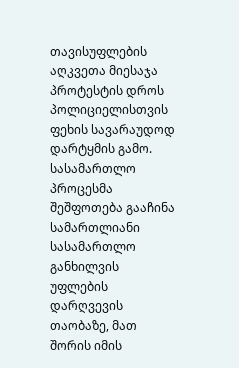თავისუფლების აღკვეთა მიესაჯა პროტესტის დროს პოლიციელისთვის ფეხის სავარაუდოდ დარტყმის გამო. სასამართლო პროცესმა შეშფოთება გააჩინა სამართლიანი სასამართლო განხილვის უფლების დარღვევის თაობაზე, მათ შორის იმის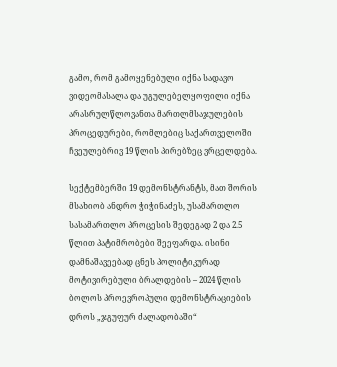გამო, რომ გამოყენებული იქნა სადავო ვიდეომასალა და უგულებელყოფილი იქნა არასრულწლოვანთა მართლმსაჯულების პროცედურები, რომლებიც საქართველოში ჩვეულებრივ 19 წლის პირებზეც ვრცელდება.

სექტემბერში 19 დემონსტრანტს, მათ შორის მსახიობ ანდრო ჭიჭინაძეს, უსამართლო სასამართლო პროცესის შედეგად 2 და 2.5 წლით პატიმრობები შეეფარდა. ისინი დამნაშავეებად ცნეს პოლიტიკურად მოტივირებული ბრალდების – 2024 წლის ბოლოს პროევროპული დემონსტრაციების დროს „ჯგუფურ ძალადობაში“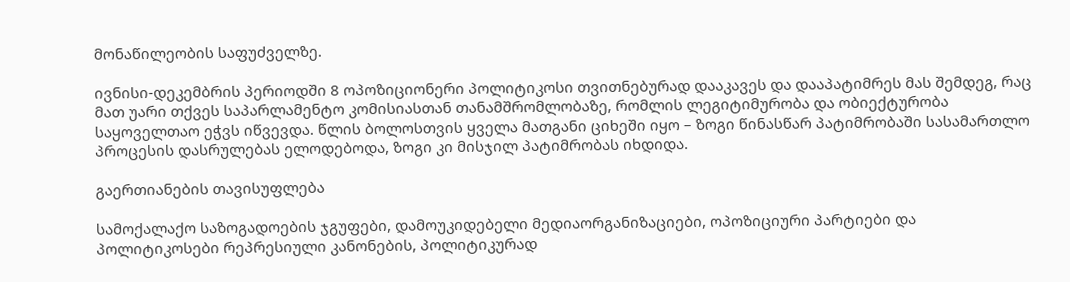მონაწილეობის საფუძველზე.

ივნისი-დეკემბრის პერიოდში 8 ოპოზიციონერი პოლიტიკოსი თვითნებურად დააკავეს და დააპატიმრეს მას შემდეგ, რაც მათ უარი თქვეს საპარლამენტო კომისიასთან თანამშრომლობაზე, რომლის ლეგიტიმურობა და ობიექტურობა საყოველთაო ეჭვს იწვევდა. წლის ბოლოსთვის ყველა მათგანი ციხეში იყო – ზოგი წინასწარ პატიმრობაში სასამართლო პროცესის დასრულებას ელოდებოდა, ზოგი კი მისჯილ პატიმრობას იხდიდა.

გაერთიანების თავისუფლება

სამოქალაქო საზოგადოების ჯგუფები, დამოუკიდებელი მედიაორგანიზაციები, ოპოზიციური პარტიები და პოლიტიკოსები რეპრესიული კანონების, პოლიტიკურად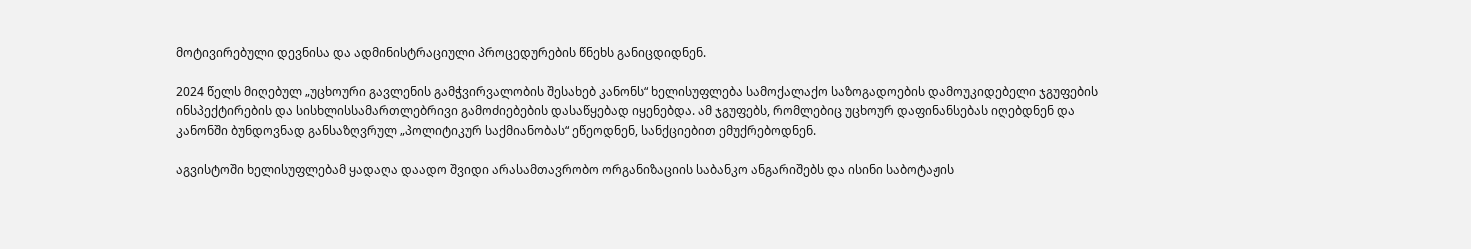მოტივირებული დევნისა და ადმინისტრაციული პროცედურების წნეხს განიცდიდნენ.

2024 წელს მიღებულ „უცხოური გავლენის გამჭვირვალობის შესახებ კანონს“ ხელისუფლება სამოქალაქო საზოგადოების დამოუკიდებელი ჯგუფების ინსპექტირების და სისხლისსამართლებრივი გამოძიებების დასაწყებად იყენებდა. ამ ჯგუფებს, რომლებიც უცხოურ დაფინანსებას იღებდნენ და კანონში ბუნდოვნად განსაზღვრულ „პოლიტიკურ საქმიანობას“ ეწეოდნენ, სანქციებით ემუქრებოდნენ.

აგვისტოში ხელისუფლებამ ყადაღა დაადო შვიდი არასამთავრობო ორგანიზაციის საბანკო ანგარიშებს და ისინი საბოტაჟის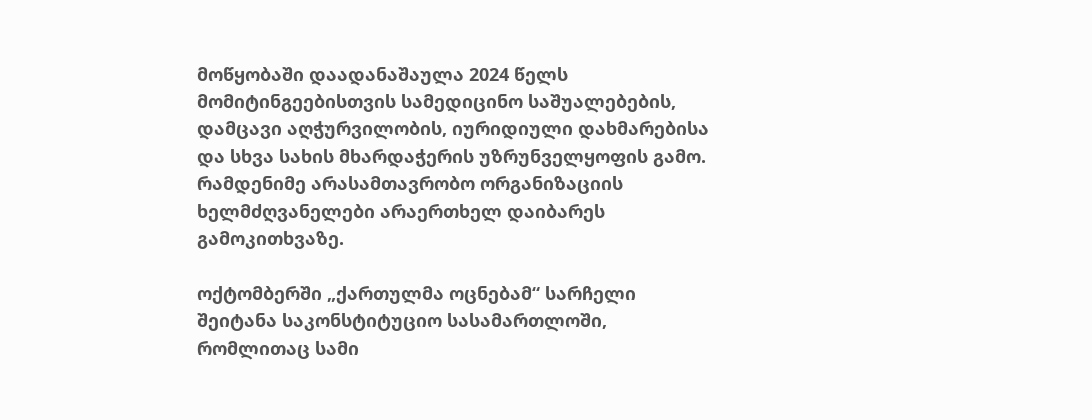მოწყობაში დაადანაშაულა 2024 წელს მომიტინგეებისთვის სამედიცინო საშუალებების, დამცავი აღჭურვილობის, იურიდიული დახმარებისა და სხვა სახის მხარდაჭერის უზრუნველყოფის გამო. რამდენიმე არასამთავრობო ორგანიზაციის ხელმძღვანელები არაერთხელ დაიბარეს გამოკითხვაზე.

ოქტომბერში „ქართულმა ოცნებამ“ სარჩელი შეიტანა საკონსტიტუციო სასამართლოში, რომლითაც სამი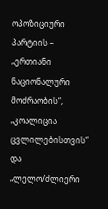ოპოზიციური პარტიის – „ერთიანი ნაციონალური მოძრაობის“, „კოალიცია ცვლილებისთვის“ და „ლელო/ძლიერი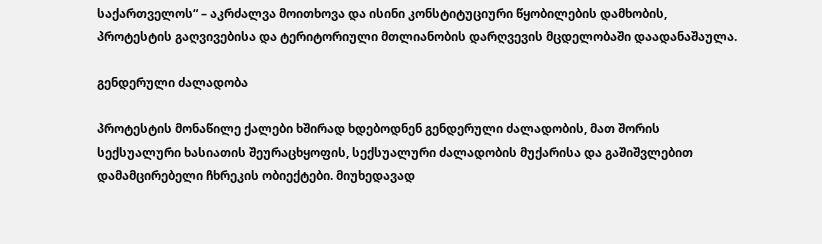საქართველოს“ – აკრძალვა მოითხოვა და ისინი კონსტიტუციური წყობილების დამხობის, პროტესტის გაღვივებისა და ტერიტორიული მთლიანობის დარღვევის მცდელობაში დაადანაშაულა.

გენდერული ძალადობა

პროტესტის მონაწილე ქალები ხშირად ხდებოდნენ გენდერული ძალადობის, მათ შორის სექსუალური ხასიათის შეურაცხყოფის, სექსუალური ძალადობის მუქარისა და გაშიშვლებით დამამცირებელი ჩხრეკის ობიექტები. მიუხედავად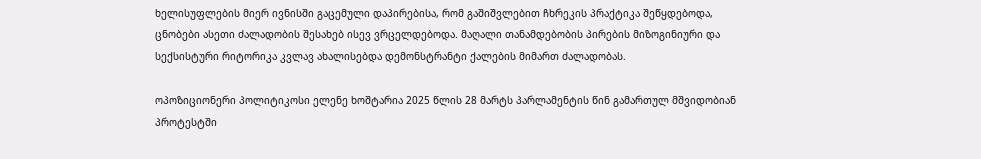ხელისუფლების მიერ ივნისში გაცემული დაპირებისა, რომ გაშიშვლებით ჩხრეკის პრაქტიკა შეწყდებოდა, ცნობები ასეთი ძალადობის შესახებ ისევ ვრცელდებოდა. მაღალი თანამდებობის პირების მიზოგინიური და სექსისტური რიტორიკა კვლავ ახალისებდა დემონსტრანტი ქალების მიმართ ძალადობას.

ოპოზიციონერი პოლიტიკოსი ელენე ხოშტარია 2025 წლის 28 მარტს პარლამენტის წინ გამართულ მშვიდობიან პროტესტში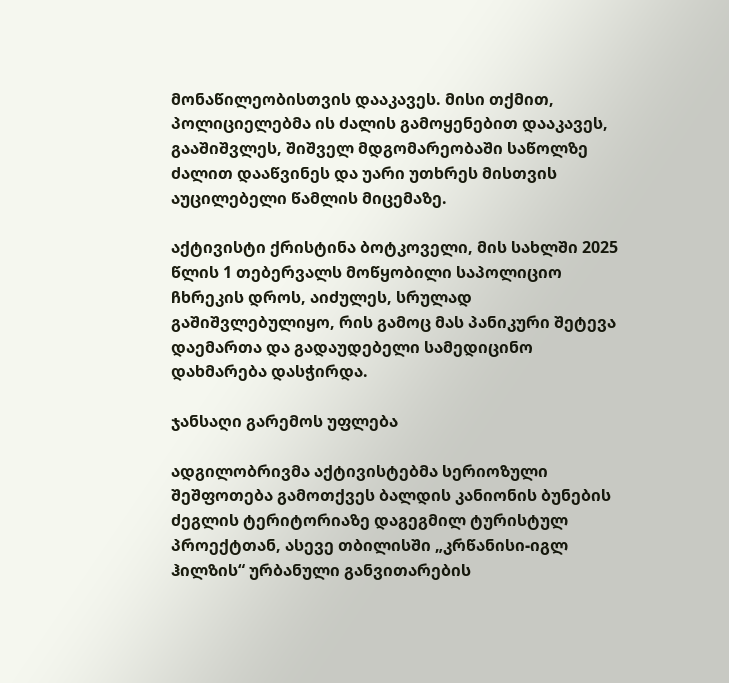მონაწილეობისთვის დააკავეს. მისი თქმით, პოლიციელებმა ის ძალის გამოყენებით დააკავეს, გააშიშვლეს, შიშველ მდგომარეობაში საწოლზე ძალით დააწვინეს და უარი უთხრეს მისთვის აუცილებელი წამლის მიცემაზე.

აქტივისტი ქრისტინა ბოტკოველი, მის სახლში 2025 წლის 1 თებერვალს მოწყობილი საპოლიციო ჩხრეკის დროს, აიძულეს, სრულად გაშიშვლებულიყო, რის გამოც მას პანიკური შეტევა დაემართა და გადაუდებელი სამედიცინო დახმარება დასჭირდა.

ჯანსაღი გარემოს უფლება

ადგილობრივმა აქტივისტებმა სერიოზული შეშფოთება გამოთქვეს ბალდის კანიონის ბუნების ძეგლის ტერიტორიაზე დაგეგმილ ტურისტულ პროექტთან, ასევე თბილისში „კრწანისი-იგლ ჰილზის“ ურბანული განვითარების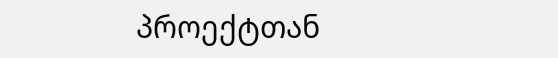პროექტთან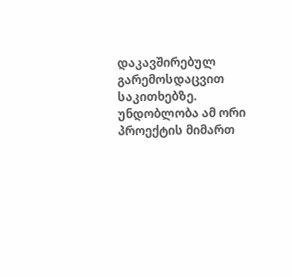დაკავშირებულ გარემოსდაცვით საკითხებზე. უნდობლობა ამ ორი პროექტის მიმართ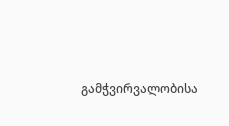გამჭვირვალობისა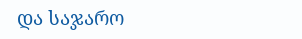და საჯარო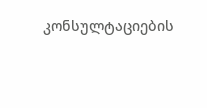კონსულტაციების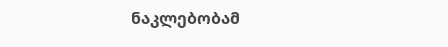ნაკლებობამ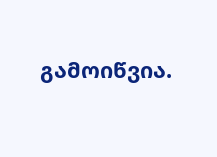გამოიწვია.